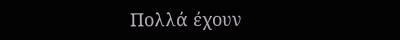Πολλά έχουν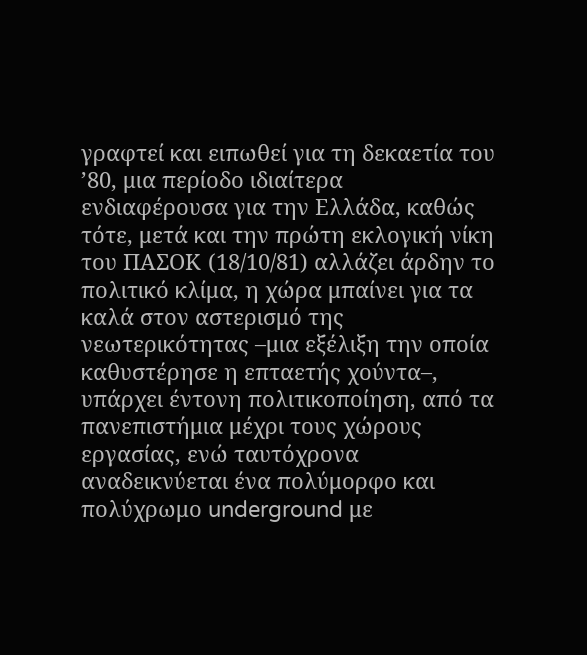γραφτεί και ειπωθεί για τη δεκαετία του ’80, μια περίοδο ιδιαίτερα ενδιαφέρουσα για την Ελλάδα, καθώς τότε, μετά και την πρώτη εκλογική νίκη του ΠΑΣΟΚ (18/10/81) αλλάζει άρδην το πολιτικό κλίμα, η χώρα μπαίνει για τα καλά στον αστερισμό της νεωτερικότητας –μια εξέλιξη την οποία καθυστέρησε η επταετής χούντα–, υπάρχει έντονη πολιτικοποίηση, από τα πανεπιστήμια μέχρι τους χώρους εργασίας, ενώ ταυτόχρονα αναδεικνύεται ένα πολύμορφο και πολύχρωμο underground με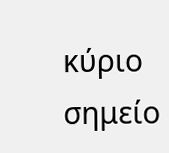κύριο σημείο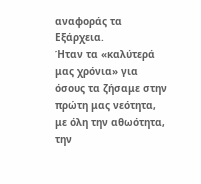αναφοράς τα Εξάρχεια.
Ήταν τα «καλύτερά μας χρόνια» για όσους τα ζήσαμε στην πρώτη μας νεότητα, με όλη την αθωότητα, την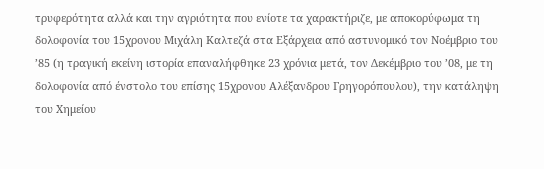τρυφερότητα αλλά και την αγριότητα που ενίοτε τα χαρακτήριζε, με αποκορύφωμα τη δολοφονία του 15χρονου Μιχάλη Καλτεζά στα Εξάρχεια από αστυνομικό τον Νοέμβριο του ’85 (η τραγική εκείνη ιστορία επαναλήφθηκε 23 χρόνια μετά, τον Δεκέμβριο του ’08, με τη δολοφονία από ένστολο του επίσης 15χρονου Αλέξανδρου Γρηγορόπουλου), την κατάληψη του Χημείου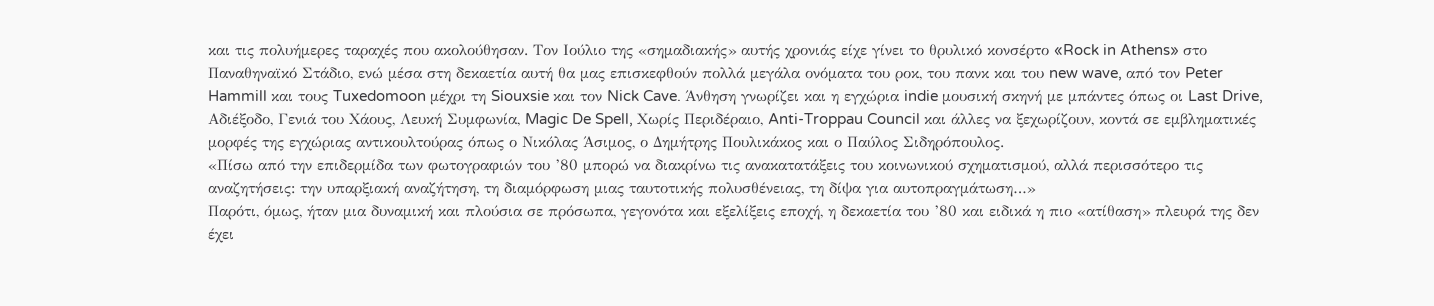και τις πολυήμερες ταραχές που ακολούθησαν. Τον Ιούλιο της «σημαδιακής» αυτής χρονιάς είχε γίνει το θρυλικό κονσέρτο «Rock in Athens» στο Παναθηναϊκό Στάδιο, ενώ μέσα στη δεκαετία αυτή θα μας επισκεφθούν πολλά μεγάλα ονόματα του ροκ, του πανκ και του new wave, από τον Peter Hammill και τους Tuxedomoon μέχρι τη Siouxsie και τον Nick Cave. Άνθηση γνωρίζει και η εγχώρια indie μουσική σκηνή με μπάντες όπως οι Last Drive, Αδιέξοδο, Γενιά του Χάους, Λευκή Συμφωνία, Magic De Spell, Χωρίς Περιδέραιο, Anti-Troppau Council και άλλες να ξεχωρίζουν, κοντά σε εμβληματικές μορφές της εγχώριας αντικουλτούρας όπως ο Νικόλας Άσιμος, ο Δημήτρης Πουλικάκος και ο Παύλος Σιδηρόπουλος.
«Πίσω από την επιδερμίδα των φωτογραφιών του ’80 μπορώ να διακρίνω τις ανακατατάξεις του κοινωνικού σχηματισμού, αλλά περισσότερο τις αναζητήσεις: την υπαρξιακή αναζήτηση, τη διαμόρφωση μιας ταυτοτικής πολυσθένειας, τη δίψα για αυτοπραγμάτωση…»
Παρότι, όμως, ήταν μια δυναμική και πλούσια σε πρόσωπα, γεγονότα και εξελίξεις εποχή, η δεκαετία του ’80 και ειδικά η πιο «ατίθαση» πλευρά της δεν έχει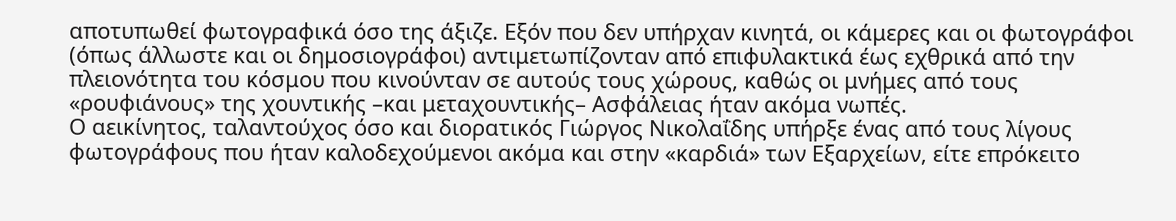αποτυπωθεί φωτογραφικά όσο της άξιζε. Εξόν που δεν υπήρχαν κινητά, οι κάμερες και οι φωτογράφοι (όπως άλλωστε και οι δημοσιογράφοι) αντιμετωπίζονταν από επιφυλακτικά έως εχθρικά από την πλειονότητα του κόσμου που κινούνταν σε αυτούς τους χώρους, καθώς οι μνήμες από τους «ρουφιάνους» της χουντικής –και μεταχουντικής– Ασφάλειας ήταν ακόμα νωπές.
Ο αεικίνητος, ταλαντούχος όσο και διορατικός Γιώργος Νικολαΐδης υπήρξε ένας από τους λίγους φωτογράφους που ήταν καλοδεχούμενοι ακόμα και στην «καρδιά» των Εξαρχείων, είτε επρόκειτο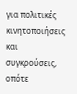για πολιτικές κινητοποιήσεις και συγκρούσεις, οπότε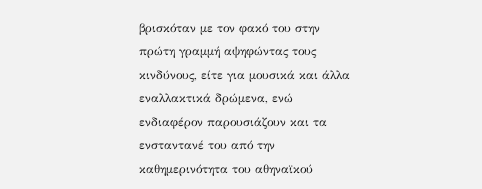βρισκόταν με τον φακό του στην πρώτη γραμμή αψηφώντας τους κινδύνους, είτε για μουσικά και άλλα εναλλακτικά δρώμενα, ενώ ενδιαφέρον παρουσιάζουν και τα ενσταντανέ του από την καθημερινότητα του αθηναϊκού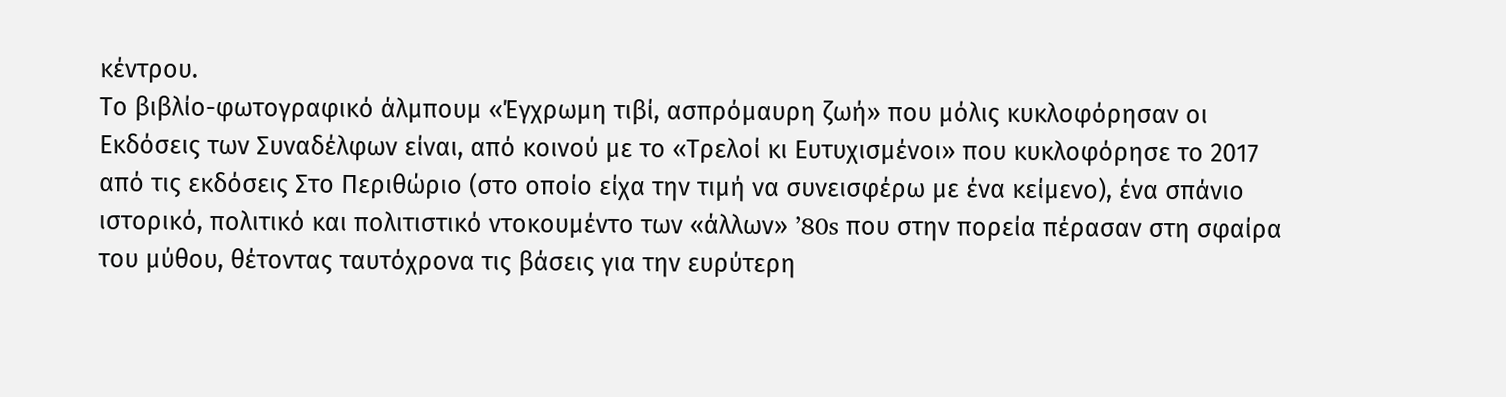κέντρου.
Το βιβλίο-φωτογραφικό άλμπουμ «Έγχρωμη τιβί, ασπρόμαυρη ζωή» που μόλις κυκλοφόρησαν οι Εκδόσεις των Συναδέλφων είναι, από κοινού με το «Τρελοί κι Ευτυχισμένοι» που κυκλοφόρησε το 2017 από τις εκδόσεις Στο Περιθώριο (στο οποίο είχα την τιμή να συνεισφέρω με ένα κείμενο), ένα σπάνιο ιστορικό, πολιτικό και πολιτιστικό ντοκουμέντο των «άλλων» ’80s που στην πορεία πέρασαν στη σφαίρα του μύθου, θέτοντας ταυτόχρονα τις βάσεις για την ευρύτερη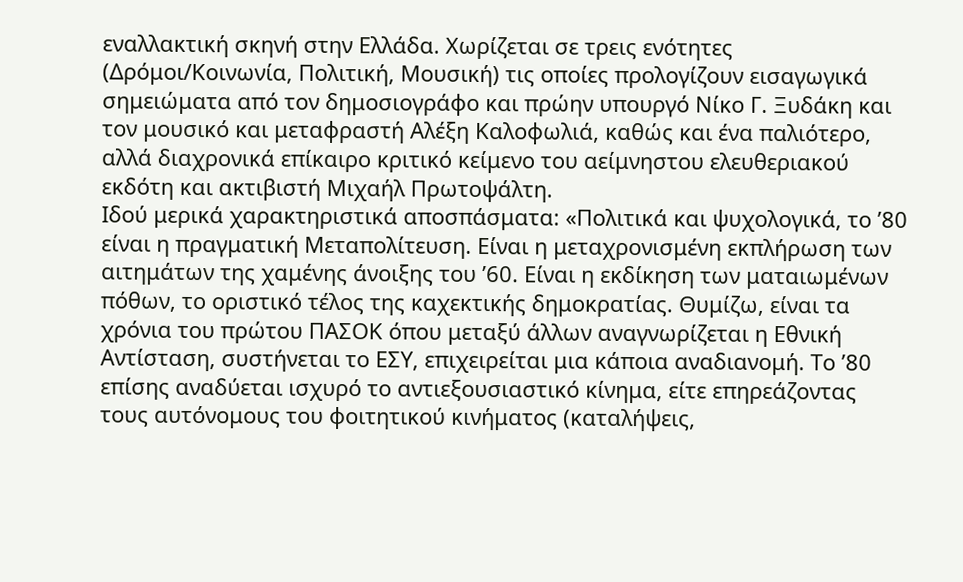εναλλακτική σκηνή στην Ελλάδα. Χωρίζεται σε τρεις ενότητες (Δρόμοι/Κοινωνία, Πολιτική, Μουσική) τις οποίες προλογίζουν εισαγωγικά σημειώματα από τον δημοσιογράφο και πρώην υπουργό Νίκο Γ. Ξυδάκη και τον μουσικό και μεταφραστή Αλέξη Καλοφωλιά, καθώς και ένα παλιότερο, αλλά διαχρονικά επίκαιρο κριτικό κείμενο του αείμνηστου ελευθεριακού εκδότη και ακτιβιστή Μιχαήλ Πρωτοψάλτη.
Ιδού μερικά χαρακτηριστικά αποσπάσματα: «Πολιτικά και ψυχολογικά, το ’80 είναι η πραγματική Μεταπολίτευση. Είναι η μεταχρονισμένη εκπλήρωση των αιτημάτων της χαμένης άνοιξης του ’60. Είναι η εκδίκηση των ματαιωμένων πόθων, το οριστικό τέλος της καχεκτικής δημοκρατίας. Θυμίζω, είναι τα χρόνια του πρώτου ΠΑΣΟΚ όπου μεταξύ άλλων αναγνωρίζεται η Εθνική Αντίσταση, συστήνεται το ΕΣΥ, επιχειρείται μια κάποια αναδιανομή. Το ’80 επίσης αναδύεται ισχυρό το αντιεξουσιαστικό κίνημα, είτε επηρεάζοντας τους αυτόνομους του φοιτητικού κινήματος (καταλήψεις,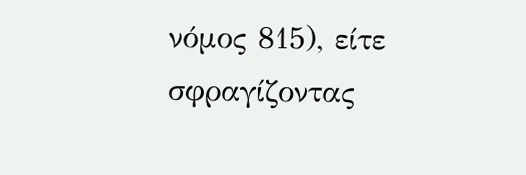νόμος 815), είτε σφραγίζοντας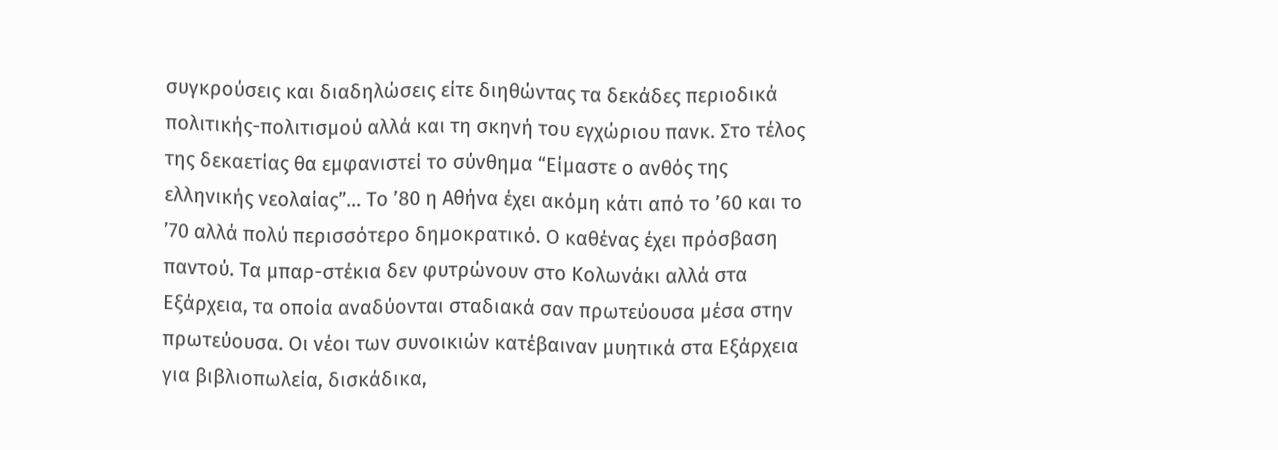συγκρούσεις και διαδηλώσεις είτε διηθώντας τα δεκάδες περιοδικά πολιτικής-πολιτισμού αλλά και τη σκηνή του εγχώριου πανκ. Στο τέλος της δεκαετίας θα εμφανιστεί το σύνθημα “Είμαστε ο ανθός της ελληνικής νεολαίας”… Το ’80 η Αθήνα έχει ακόμη κάτι από το ’60 και το ’70 αλλά πολύ περισσότερο δημοκρατικό. Ο καθένας έχει πρόσβαση παντού. Τα μπαρ-στέκια δεν φυτρώνουν στο Κολωνάκι αλλά στα Εξάρχεια, τα οποία αναδύονται σταδιακά σαν πρωτεύουσα μέσα στην πρωτεύουσα. Οι νέοι των συνοικιών κατέβαιναν μυητικά στα Εξάρχεια για βιβλιοπωλεία, δισκάδικα,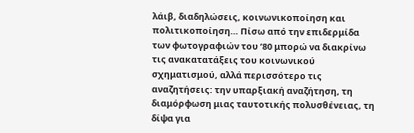λάιβ, διαδηλώσεις, κοινωνικοποίηση και πολιτικοποίηση… Πίσω από την επιδερμίδα των φωτογραφιών του ’80 μπορώ να διακρίνω τις ανακατατάξεις του κοινωνικού σχηματισμού, αλλά περισσότερο τις αναζητήσεις: την υπαρξιακή αναζήτηση, τη διαμόρφωση μιας ταυτοτικής πολυσθένειας, τη δίψα για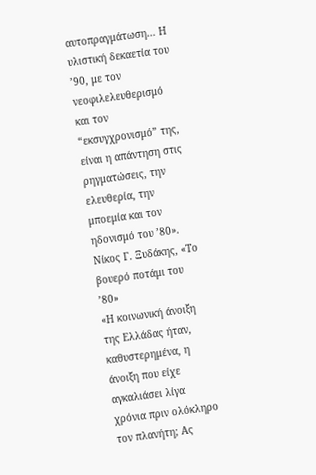αυτοπραγμάτωση… Η υλιστική δεκαετία του ’90, με τον νεοφιλελευθερισμό και τον “εκσυγχρονισμό” της, είναι η απάντηση στις ρηγματώσεις, την ελευθερία, την μποεμία και τον ηδονισμό του ’80». Νίκος Γ. Ξυδάκης, «Το βουερό ποτάμι του ’80»
«Η κοινωνική άνοιξη της Ελλάδας ήταν, καθυστερημένα, η άνοιξη που είχε αγκαλιάσει λίγα χρόνια πριν ολόκληρο τον πλανήτη; Ας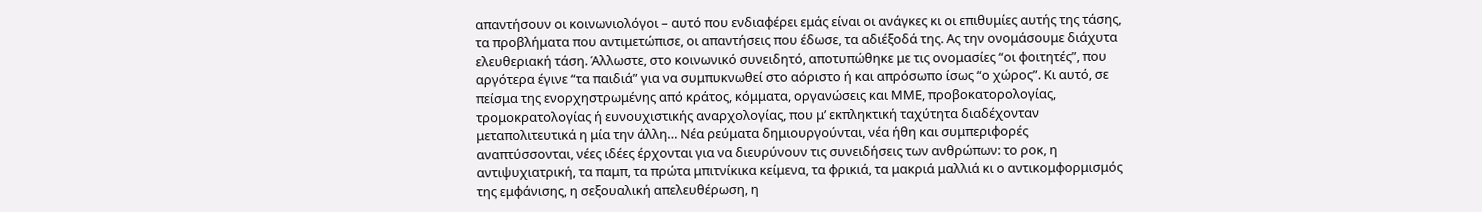απαντήσουν οι κοινωνιολόγοι – αυτό που ενδιαφέρει εμάς είναι οι ανάγκες κι οι επιθυμίες αυτής της τάσης, τα προβλήματα που αντιμετώπισε, οι απαντήσεις που έδωσε, τα αδιέξοδά της. Ας την ονομάσουμε διάχυτα ελευθεριακή τάση. Άλλωστε, στο κοινωνικό συνειδητό, αποτυπώθηκε με τις ονομασίες “οι φοιτητές”, που αργότερα έγινε “τα παιδιά” για να συμπυκνωθεί στο αόριστο ή και απρόσωπο ίσως “ο χώρος”. Κι αυτό, σε πείσμα της ενορχηστρωμένης από κράτος, κόμματα, οργανώσεις και ΜΜΕ, προβοκατορολογίας, τρομοκρατολογίας ή ευνουχιστικής αναρχολογίας, που μ’ εκπληκτική ταχύτητα διαδέχονταν μεταπολιτευτικά η μία την άλλη… Νέα ρεύματα δημιουργούνται, νέα ήθη και συμπεριφορές αναπτύσσονται, νέες ιδέες έρχονται για να διευρύνουν τις συνειδήσεις των ανθρώπων: το ροκ, η αντιψυχιατρική, τα παμπ, τα πρώτα μπιτνίκικα κείμενα, τα φρικιά, τα μακριά μαλλιά κι ο αντικομφορμισμός της εμφάνισης, η σεξουαλική απελευθέρωση, η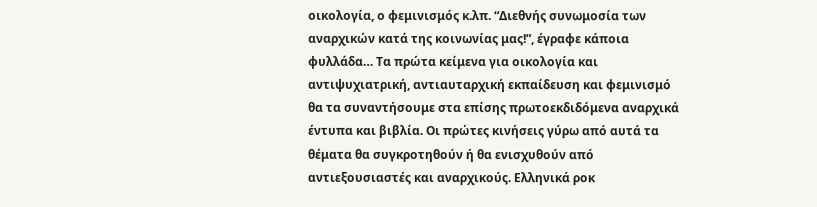οικολογία, ο φεμινισμός κ.λπ. “Διεθνής συνωμοσία των αναρχικών κατά της κοινωνίας μας!”, έγραφε κάποια φυλλάδα… Τα πρώτα κείμενα για οικολογία και αντιψυχιατρική, αντιαυταρχική εκπαίδευση και φεμινισμό θα τα συναντήσουμε στα επίσης πρωτοεκδιδόμενα αναρχικά έντυπα και βιβλία. Οι πρώτες κινήσεις γύρω από αυτά τα θέματα θα συγκροτηθούν ή θα ενισχυθούν από αντιεξουσιαστές και αναρχικούς. Ελληνικά ροκ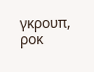γκρουπ, ροκ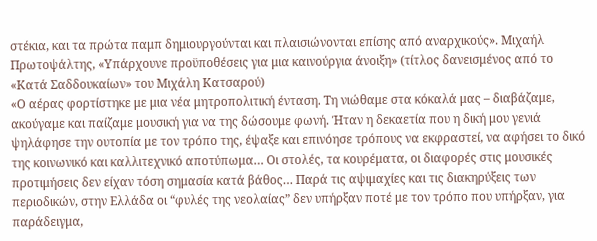στέκια, και τα πρώτα παμπ δημιουργούνται και πλαισιώνονται επίσης από αναρχικούς». Μιχαήλ Πρωτοψάλτης, «Υπάρχουνε προϋποθέσεις για μια καινούργια άνοιξη» (τίτλος δανεισμένος από το «Κατά Σαδδουκαίων» του Μιχάλη Κατσαρού)
«Ο αέρας φορτίστηκε με μια νέα μητροπολιτική ένταση. Τη νιώθαμε στα κόκαλά μας – διαβάζαμε, ακούγαμε και παίζαμε μουσική για να της δώσουμε φωνή. Ήταν η δεκαετία που η δική μου γενιά ψηλάφησε την ουτοπία με τον τρόπο της, έψαξε και επινόησε τρόπους να εκφραστεί, να αφήσει το δικό της κοινωνικό και καλλιτεχνικό αποτύπωμα… Οι στολές, τα κουρέματα, οι διαφορές στις μουσικές προτιμήσεις δεν είχαν τόση σημασία κατά βάθος… Παρά τις αψιμαχίες και τις διακηρύξεις των περιοδικών, στην Ελλάδα οι “φυλές της νεολαίας” δεν υπήρξαν ποτέ με τον τρόπο που υπήρξαν, για παράδειγμα,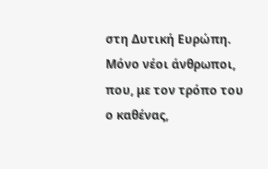στη Δυτική Ευρώπη. Μόνο νέοι άνθρωποι, που, με τον τρόπο του ο καθένας,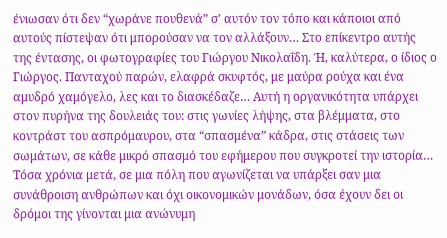ένιωσαν ότι δεν “χωράνε πουθενά” σ’ αυτόν τον τόπο και κάποιοι από αυτούς πίστεψαν ότι μπορούσαν να τον αλλάξουν… Στο επίκεντρο αυτής της έντασης, οι φωτογραφίες του Γιώργου Νικολαΐδη. Ή, καλύτερα, ο ίδιος ο Γιώργος. Πανταχού παρών, ελαφρά σκυφτός, με μαύρα ρούχα και ένα αμυδρό χαμόγελο, λες και το διασκέδαζε… Αυτή η οργανικότητα υπάρχει στον πυρήνα της δουλειάς του: στις γωνίες λήψης, στα βλέμματα, στο κοντράστ του ασπρόμαυρου, στα “σπασμένα” κάδρα, στις στάσεις των σωμάτων, σε κάθε μικρό σπασμό του εφήμερου που συγκροτεί την ιστορία… Τόσα χρόνια μετά, σε μια πόλη που αγωνίζεται να υπάρξει σαν μια συνάθροιση ανθρώπων και όχι οικονομικών μονάδων, όσα έχουν δει οι δρόμοι της γίνονται μια ανώνυμη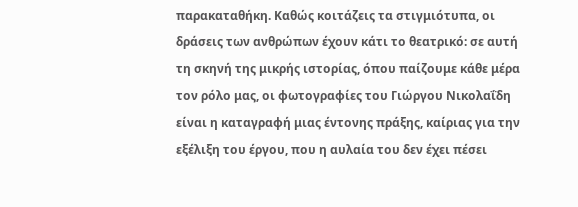παρακαταθήκη. Καθώς κοιτάζεις τα στιγμιότυπα, οι δράσεις των ανθρώπων έχουν κάτι το θεατρικό: σε αυτή τη σκηνή της μικρής ιστορίας, όπου παίζουμε κάθε μέρα τον ρόλο μας, οι φωτογραφίες του Γιώργου Νικολαΐδη είναι η καταγραφή μιας έντονης πράξης, καίριας για την εξέλιξη του έργου, που η αυλαία του δεν έχει πέσει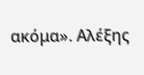ακόμα». Αλέξης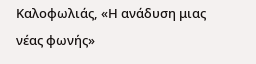Καλοφωλιάς, «Η ανάδυση μιας νέας φωνής»